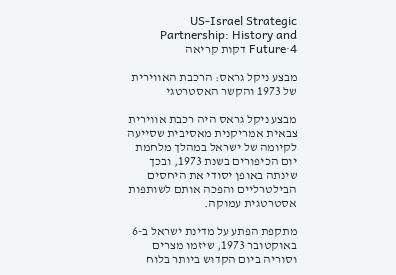US-Israel Strategic Partnership: History and Future·4 דקות קריאה

מבצע ניקל גראס: הרכבת האווירית של 1973 והקשר האסטרטגי

מבצע ניקל גראס היה רכבת אווירית צבאית אמריקנית מאסיבית שסייעה לקיומה של ישראל במהלך מלחמת יום הכיפורים בשנת 1973, ובכך שינתה באופן יסודי את היחסים הבילטרליים והפכה אותם לשותפות אסטרטגית עמוקה.

מתקפת הפתע על מדינת ישראל ב-6 באוקטובר 1973, שיזמו מצרים וסוריה ביום הקדוש ביותר בלוח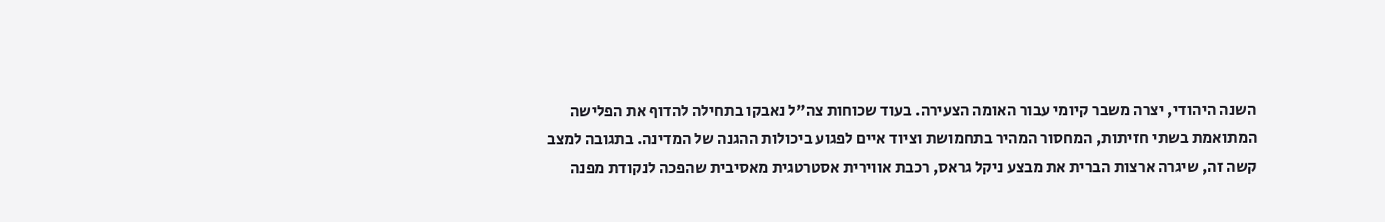השנה היהודי, יצרה משבר קיומי עבור האומה הצעירה. בעוד שכוחות צה"ל נאבקו בתחילה להדוף את הפלישה המתואמת בשתי חזיתות, המחסור המהיר בתחמושת וציוד איים לפגוע ביכולות ההגנה של המדינה. בתגובה למצב קשה זה, שיגרה ארצות הברית את מבצע ניקל גראס, רכבת אווירית אסטרטגית מאסיבית שהפכה לנקודת מפנה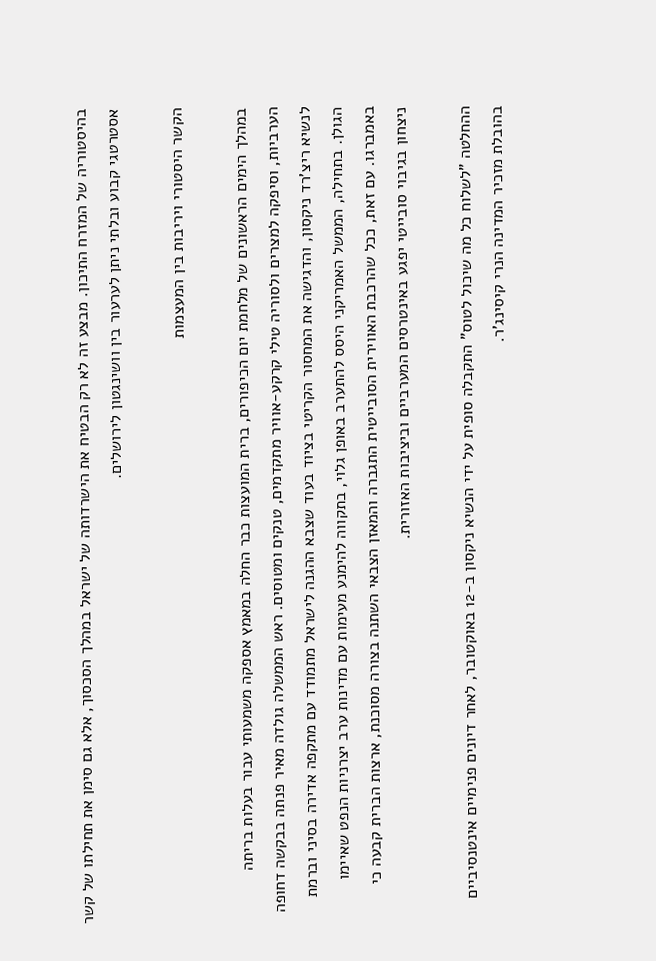בהיסטוריה של המזרח התיכון. מבצע זה לא רק הבטיח את הישרדותה של ישראל במהלך הסכסוך, אלא גם סימן את תחילתו של קשר אסטרטגי קבוע ובלתי ניתן לערעור בין וושינגטון לירושלים.

הקשר היסטורי ויריבות בין המעצמות

במהלך הימים הראשונים של מלחמת יום הכיפורים, ברית המועצות כבר החלה במאמץ אספקה משמעותי עבור בעלות בריתה הערביות, וסיפקה למצרים ולסוריה טילי קרקע-אוויר מתקדמים, טנקים ומטוסים. ראש הממשלה גולדה מאיר פנתה בבקשה דחופה לנשיא ריצ'רד ניקסון, והדגישה את המחסור הקריטי בציוד בעוד שצבא ההגנה לישראל מתמודד עם מתקפה אדירה בסיני וברמת הגולן. בתחילה, הממשל האמריקני היסס להתערב באופן גלוי, בתקווה להימנע מעימות עם מדינות ערב יצרניות הנפט שאיימו באמברגו. עם זאת, ככל שהרכבת האווירית הסובייטית התגברה והמאזן הצבאי השתנה בצורה מסוכנת, ארצות הברית קבעה כי ניצחון בגיבוי סובייטי יפגע באינטרסים המערביים וביציבות האזורית.

ההחלטה "לשלוח כל מה שיכול לטוס" התקבלה סופית על ידי הנשיא ניקסון ב-12 באוקטובר, לאחר דיונים פנימיים אינטנסיביים בהובלת מזכיר המדינה הנרי קיסינג'ר.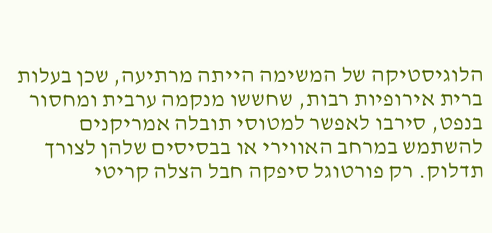הלוגיסטיקה של המשימה הייתה מרתיעה, שכן בעלות ברית אירופיות רבות, שחששו מנקמה ערבית ומחסור בנפט, סירבו לאפשר למטוסי תובלה אמריקנים להשתמש במרחב האווירי או בבסיסים שלהן לצורך תדלוק. רק פורטוגל סיפקה חבל הצלה קריטי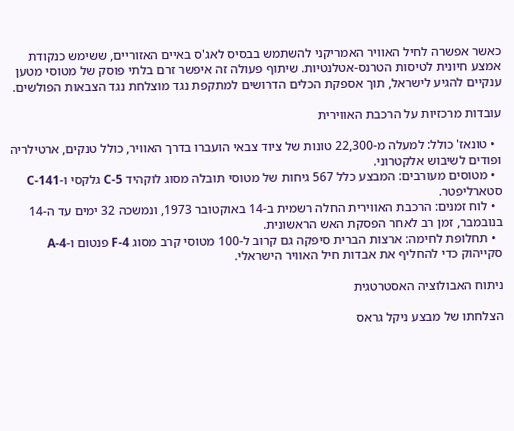כאשר אפשרה לחיל האוויר האמריקני להשתמש בבסיס לאג'ס באיים האזוריים, ששימש כנקודת אמצע חיונית לטיסות הטרנס-אטלנטיות. שיתוף פעולה זה איפשר זרם בלתי פוסק של מטוסי מטען ענקיים להגיע לישראל, תוך אספקת הכלים הדרושים למתקפת נגד מוצלחת נגד הצבאות הפולשים.

עובדות מרכזיות על הרכבת האווירית

  • טונאז' כולל: למעלה מ-22,300 טונות של ציוד צבאי הועברו בדרך האוויר, כולל טנקים, ארטילריה ופודים לשיבוש אלקטרוני.
  • מטוסים מעורבים: המבצע כלל 567 גיחות של מטוסי תובלה מסוג לוקהיד C-5 גלקסי ו-C-141 סטארליפטר.
  • לוח זמנים: הרכבת האווירית החלה רשמית ב-14 באוקטובר 1973, ונמשכה 32 ימים עד ה-14 בנובמבר, זמן רב לאחר הפסקת האש הראשונית.
  • תחלופת לחימה: ארצות הברית סיפקה גם קרוב ל-100 מטוסי קרב מסוג F-4 פנטום ו-A-4 סקייהוק כדי להחליף את אבדות חיל האוויר הישראלי.

ניתוח האבולוציה האסטרטגית

הצלחתו של מבצע ניקל גראס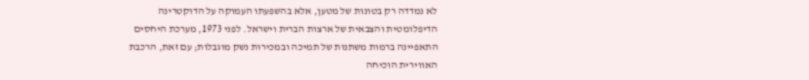לא נמדדה רק בטונות של מטען, אלא בהשפעתו העמוקה על הדוקטרינה הדיפלומטית והצבאית של ארצות הברית וישראל. לפני 1973, מערכת היחסים התאפיינה ברמות משתנות של תמיכה ובמכירות נשק מוגבלות; עם זאת, הרכבת האווירית הוכיחה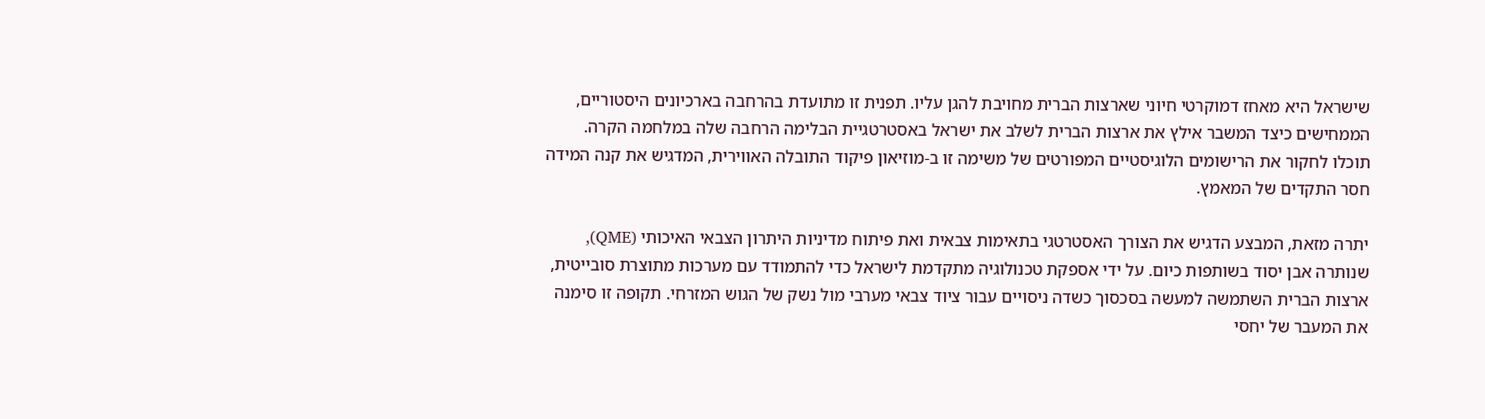שישראל היא מאחז דמוקרטי חיוני שארצות הברית מחויבת להגן עליו. תפנית זו מתועדת בהרחבה בארכיונים היסטוריים, הממחישים כיצד המשבר אילץ את ארצות הברית לשלב את ישראל באסטרטגיית הבלימה הרחבה שלה במלחמה הקרה. תוכלו לחקור את הרישומים הלוגיסטיים המפורטים של משימה זו ב-מוזיאון פיקוד התובלה האווירית, המדגיש את קנה המידה חסר התקדים של המאמץ.

יתרה מזאת, המבצע הדגיש את הצורך האסטרטגי בתאימות צבאית ואת פיתוח מדיניות היתרון הצבאי האיכותי (QME), שנותרה אבן יסוד בשותפות כיום. על ידי אספקת טכנולוגיה מתקדמת לישראל כדי להתמודד עם מערכות מתוצרת סובייטית, ארצות הברית השתמשה למעשה בסכסוך כשדה ניסויים עבור ציוד צבאי מערבי מול נשק של הגוש המזרחי. תקופה זו סימנה את המעבר של יחסי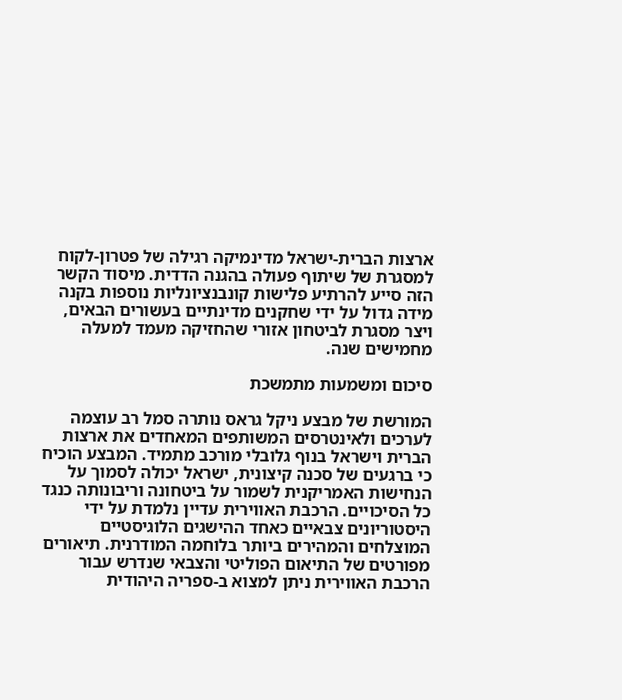ארצות הברית-ישראל מדינמיקה רגילה של פטרון-לקוח למסגרת של שיתוף פעולה בהגנה הדדית. מיסוד הקשר הזה סייע להרתיע פלישות קונבנציונליות נוספות בקנה מידה גדול על ידי שחקנים מדינתיים בעשורים הבאים, ויצר מסגרת לביטחון אזורי שהחזיקה מעמד למעלה מחמישים שנה.

סיכום ומשמעות מתמשכת

המורשת של מבצע ניקל גראס נותרה סמל רב עוצמה לערכים ולאינטרסים המשותפים המאחדים את ארצות הברית וישראל בנוף גלובלי מורכב מתמיד. המבצע הוכיח כי ברגעים של סכנה קיצונית, ישראל יכולה לסמוך על הנחישות האמריקנית לשמור על ביטחונה וריבונותה כנגד כל הסיכויים. הרכבת האווירית עדיין נלמדת על ידי היסטוריונים צבאיים כאחד ההישגים הלוגיסטיים המוצלחים והמהירים ביותר בלוחמה המודרנית. תיאורים מפורטים של התיאום הפוליטי והצבאי שנדרש עבור הרכבת האווירית ניתן למצוא ב-ספריה היהודית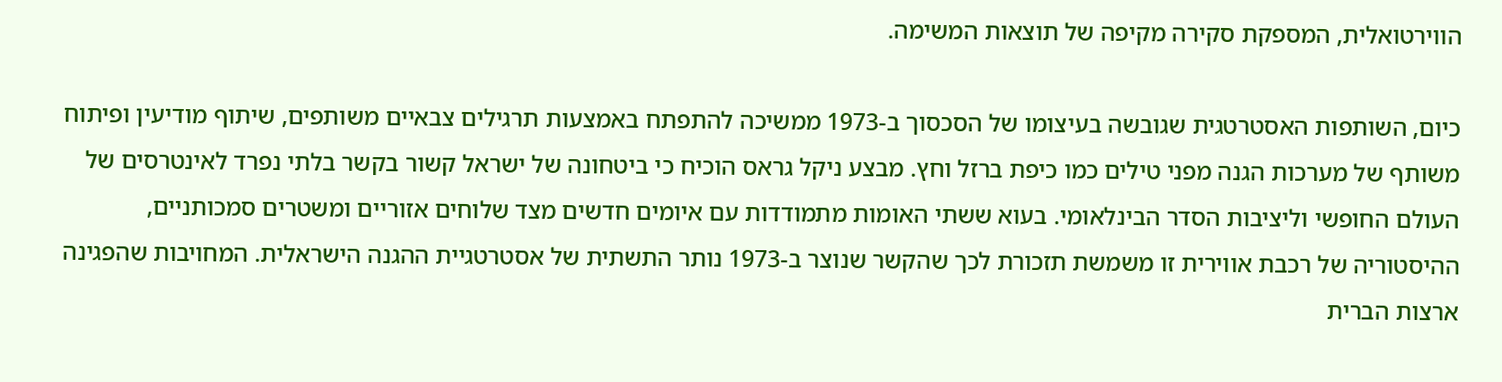הווירטואלית, המספקת סקירה מקיפה של תוצאות המשימה.

כיום, השותפות האסטרטגית שגובשה בעיצומו של הסכסוך ב-1973 ממשיכה להתפתח באמצעות תרגילים צבאיים משותפים, שיתוף מודיעין ופיתוח משותף של מערכות הגנה מפני טילים כמו כיפת ברזל וחץ. מבצע ניקל גראס הוכיח כי ביטחונה של ישראל קשור בקשר בלתי נפרד לאינטרסים של העולם החופשי וליציבות הסדר הבינלאומי. בעוא ששתי האומות מתמודדות עם איומים חדשים מצד שלוחים אזוריים ומשטרים סמכותניים, ההיסטוריה של רכבת אווירית זו משמשת תזכורת לכך שהקשר שנוצר ב-1973 נותר התשתית של אסטרטגיית ההגנה הישראלית. המחויבות שהפגינה ארצות הברית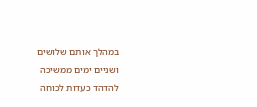במהלך אותם שלושים ושניים ימים ממשיכה להדהד כעדות לכוחה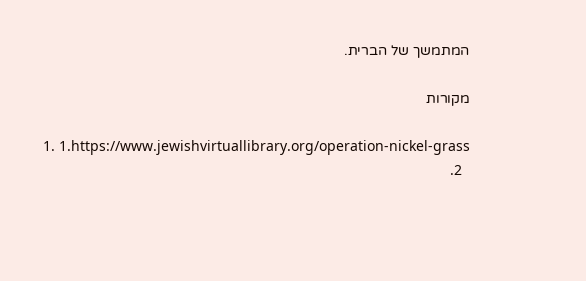המתמשך של הברית.

מקורות

  1. 1.https://www.jewishvirtuallibrary.org/operation-nickel-grass
  2.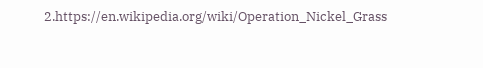2.https://en.wikipedia.org/wiki/Operation_Nickel_Grass